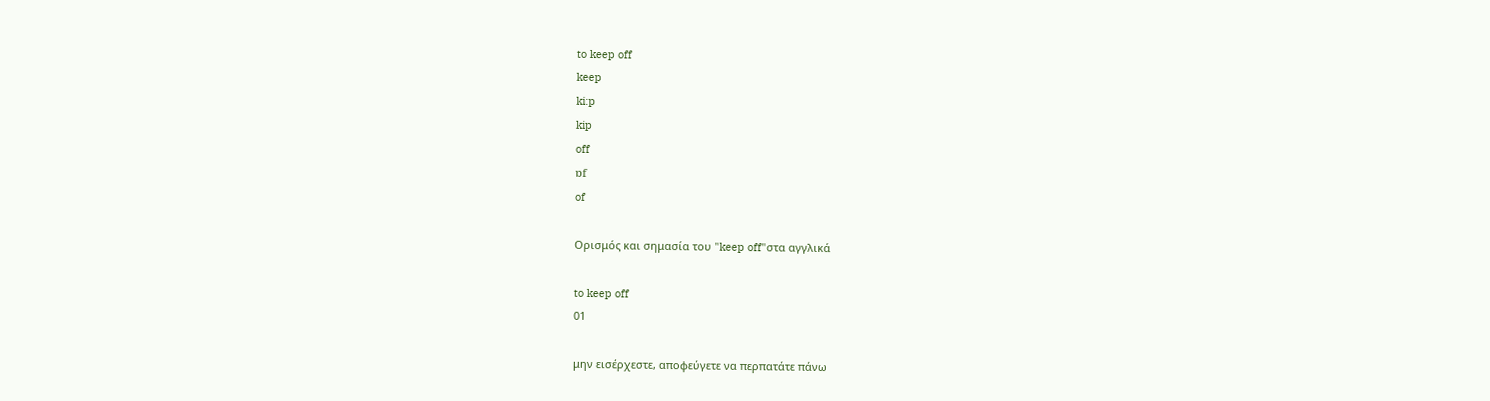to keep off
keep
ki:p
kip
off
ɒf
of

Ορισμός και σημασία του "keep off"στα αγγλικά

to keep off
01

μην εισέρχεστε, αποφεύγετε να περπατάτε πάνω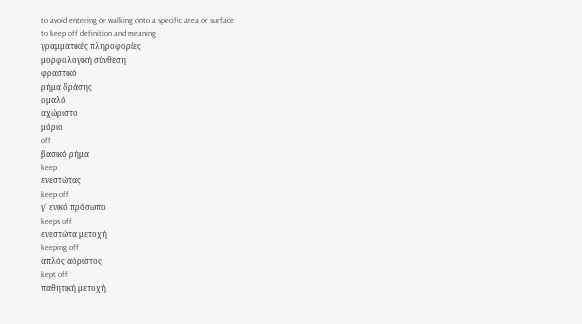to avoid entering or walking onto a specific area or surface
to keep off definition and meaning
γραμματικές πληροφορίες
μορφολογική σύνθεση
φραστικό
ρήμα δράσης
ομαλό
αχώριστο
μόριο
off
βασικό ρήμα
keep
ενεστώτας
keep off
γ΄ ενικό πρόσωπο
keeps off
ενεστώτα μετοχή
keeping off
απλός αόριστος
kept off
παθητική μετοχή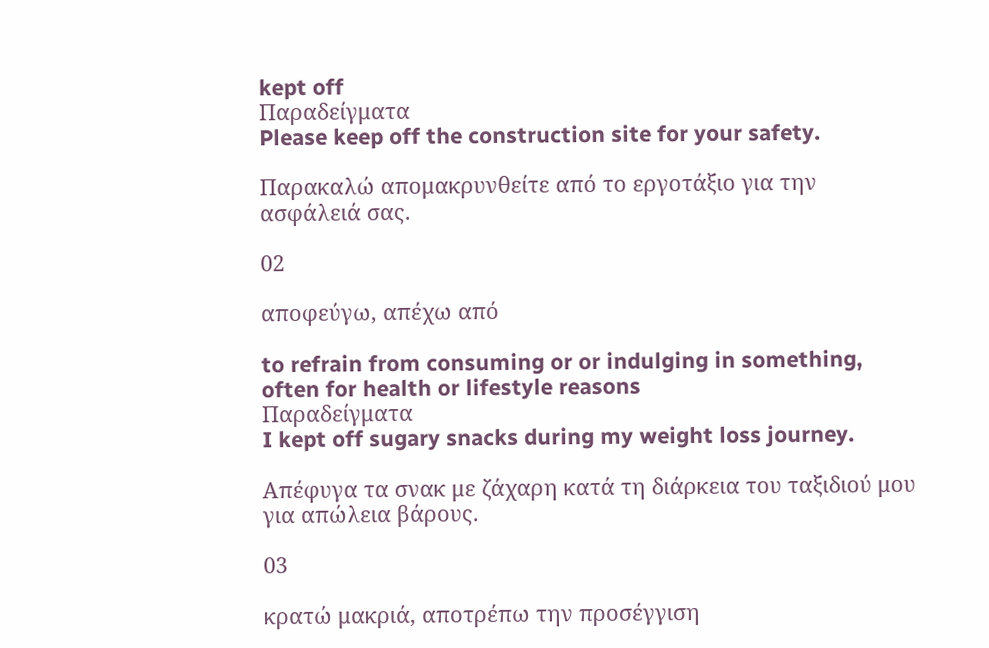kept off
Παραδείγματα
Please keep off the construction site for your safety.

Παρακαλώ απομακρυνθείτε από το εργοτάξιο για την ασφάλειά σας.

02

αποφεύγω, απέχω από

to refrain from consuming or or indulging in something, often for health or lifestyle reasons
Παραδείγματα
I kept off sugary snacks during my weight loss journey.

Απέφυγα τα σνακ με ζάχαρη κατά τη διάρκεια του ταξιδιού μου για απώλεια βάρους.

03

κρατώ μακριά, αποτρέπω την προσέγγιση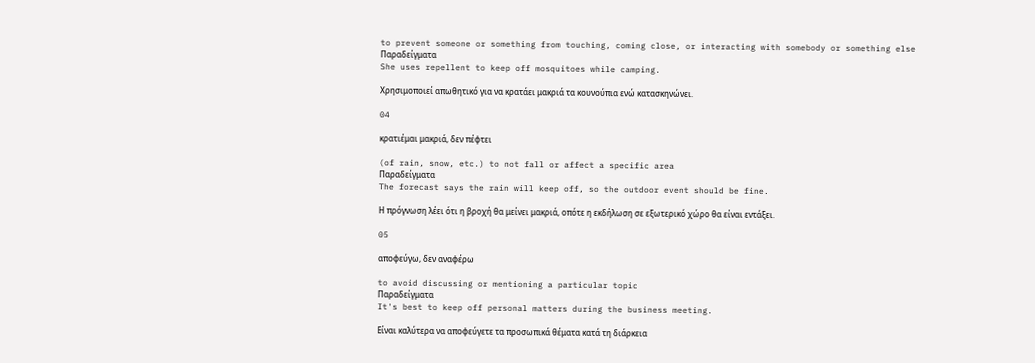to prevent someone or something from touching, coming close, or interacting with somebody or something else
Παραδείγματα
She uses repellent to keep off mosquitoes while camping.

Χρησιμοποιεί απωθητικό για να κρατάει μακριά τα κουνούπια ενώ κατασκηνώνει.

04

κρατιέμαι μακριά, δεν πέφτει

(of rain, snow, etc.) to not fall or affect a specific area
Παραδείγματα
The forecast says the rain will keep off, so the outdoor event should be fine.

Η πρόγνωση λέει ότι η βροχή θα μείνει μακριά, οπότε η εκδήλωση σε εξωτερικό χώρο θα είναι εντάξει.

05

αποφεύγω, δεν αναφέρω

to avoid discussing or mentioning a particular topic
Παραδείγματα
It's best to keep off personal matters during the business meeting.

Είναι καλύτερα να αποφεύγετε τα προσωπικά θέματα κατά τη διάρκεια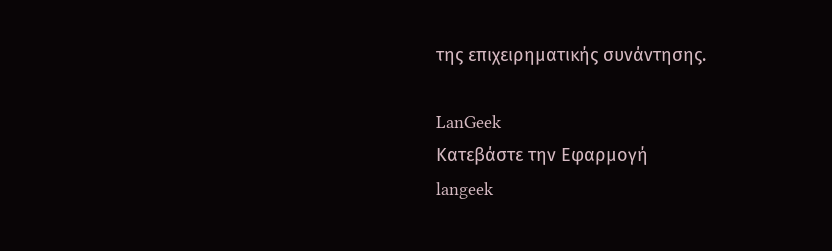της επιχειρηματικής συνάντησης.

LanGeek
Κατεβάστε την Εφαρμογή
langeek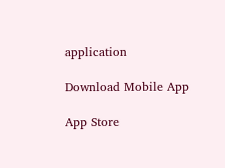application

Download Mobile App

App Store